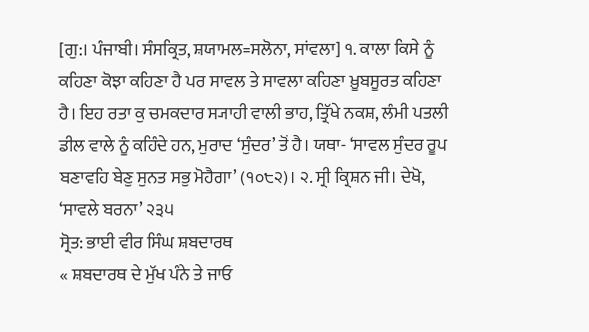[ਗੁ:। ਪੰਜਾਬੀ। ਸੰਸਕ੍ਰਿਤ, ਸ਼ਯਾਮਲ=ਸਲੋਨਾ, ਸਾਂਵਲਾ] ੧. ਕਾਲਾ ਕਿਸੇ ਨੂੰ ਕਹਿਣਾ ਕੋਝਾ ਕਹਿਣਾ ਹੈ ਪਰ ਸਾਵਲ ਤੇ ਸਾਵਲਾ ਕਹਿਣਾ ਖ਼ੂਬਸੂਰਤ ਕਹਿਣਾ ਹੈ। ਇਹ ਰਤਾ ਕੁ ਚਮਕਦਾਰ ਸ੍ਯਾਹੀ ਵਾਲੀ ਭਾਹ, ਤ੍ਰਿੱਖੇ ਨਕਸ਼, ਲੰਮੀ ਪਤਲੀ ਡੀਲ ਵਾਲੇ ਨੂੰ ਕਹਿੰਦੇ ਹਨ, ਮੁਰਾਦ ‘ਸੁੰਦਰ’ ਤੋਂ ਹੈ। ਯਥਾ- ‘ਸਾਵਲ ਸੁੰਦਰ ਰੂਪ ਬਣਾਵਹਿ ਬੇਣੁ ਸੁਨਤ ਸਭੁ ਮੋਹੈਗਾ’ (੧੦੮੨)। ੨. ਸ੍ਰੀ ਕ੍ਰਿਸ਼ਨ ਜੀ। ਦੇਖੋ, ‘ਸਾਵਲੇ ਬਰਨਾ’ ੨੩੫
ਸ੍ਰੋਤ: ਭਾਈ ਵੀਰ ਸਿੰਘ ਸ਼ਬਦਾਰਥ
« ਸ਼ਬਦਾਰਥ ਦੇ ਮੁੱਖ ਪੰਨੇ ਤੇ ਜਾਓ